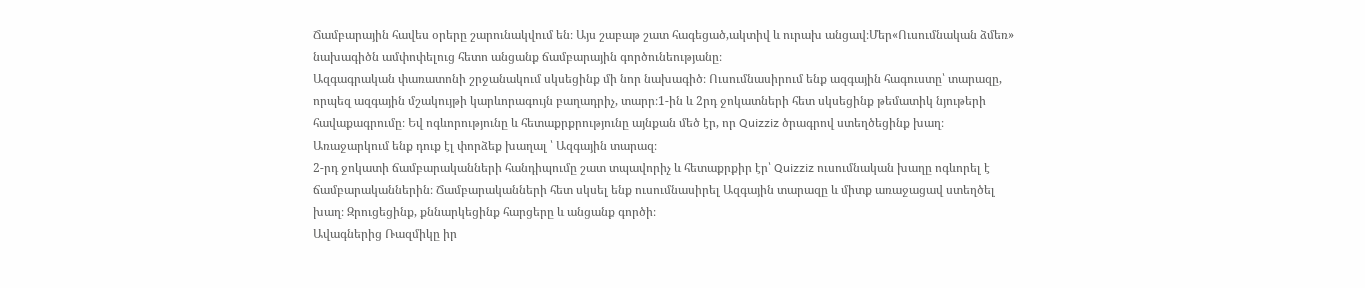Ճամբարային հավես օրերը շարունակվում են։ Այս շաբաթ շատ հագեցած,ակտիվ և ուրախ անցավ։Մեր«Ուսումնական ձմեռ» նախագիծն ամփոփելուց հետո անցանք ճամբարային գործունեությանը։
Ազգագրական փառատոնի շրջանակում սկսեցինք մի նոր նախագիծ։ Ուսումնասիրում ենք ազգային հագուստը՝ տարազը, որպեզ ազգային մշակույթի կարևորագույն բաղադրիչ, տարր։1-ին և 2րդ ջոկատների հետ սկսեցինք թեմատիկ նյութերի հավաքագրումը։ Եվ ոգևորությունը և հետաքրքրությունը այնքան մեծ էր, որ Quizziz ծրագրով ստեղծեցինք խաղ։
Առաջարկում ենք դուք էլ փորձեք խաղալ ՝ Ազգային տարազ։
2-րդ ջոկատի ճամբարականների հանդիպումը շատ տպավորիչ և հետաքրքիր էր՝ Quizziz ուսումնական խաղը ոգևորել է ճամբարականներին։ Ճամբարականների հետ սկսել ենք ուսումնասիրել Ազգային տարազը և միտք առաջացավ ստեղծել խաղ։ Զրուցեցինք, քննարկեցինք հարցերը և անցանք գործի։
Ավագներից Ռազմիկը իր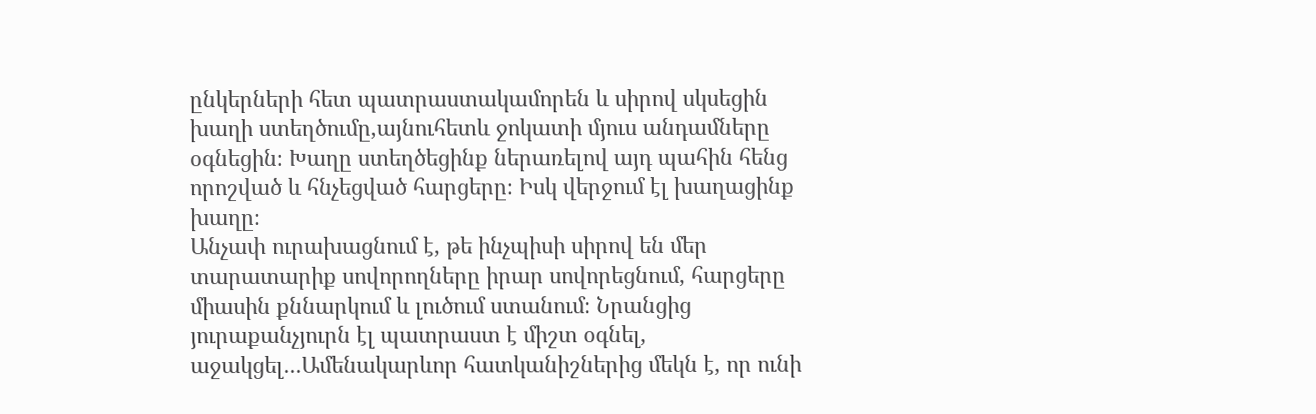ընկերների հետ պատրաստակամորեն և սիրով սկսեցին խաղի ստեղծումը,այնուհետև ջոկատի մյուս անդամները օգնեցին։ Խաղը ստեղծեցինք ներառելով այդ պահին հենց որոշված և հնչեցված հարցերը։ Իսկ վերջում էլ խաղացինք խաղը։
Անչափ ուրախացնում է, թե ինչպիսի սիրով են մեր տարատարիք սովորողները իրար սովորեցնում, հարցերը միասին քննարկում և լուծում ստանում։ Նրանցից յուրաքանչյուրն էլ պատրաստ է միշտ օգնել, աջակցել․․․Ամենակարևոր հատկանիշներից մեկն է, որ ունի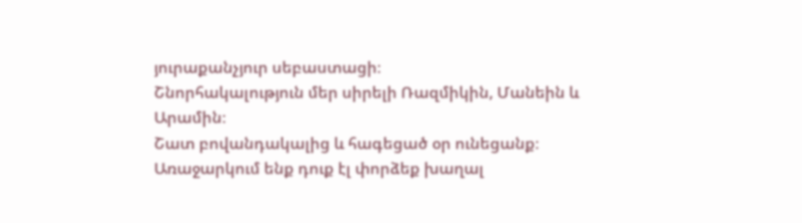յուրաքանչյուր սեբաստացի։
Շնորհակալություն մեր սիրելի Ռազմիկին, Մանեին և Արամին։
Շատ բովանդակալից և հագեցած օր ունեցանք։
Առաջարկում ենք դուք էլ փորձեք խաղալ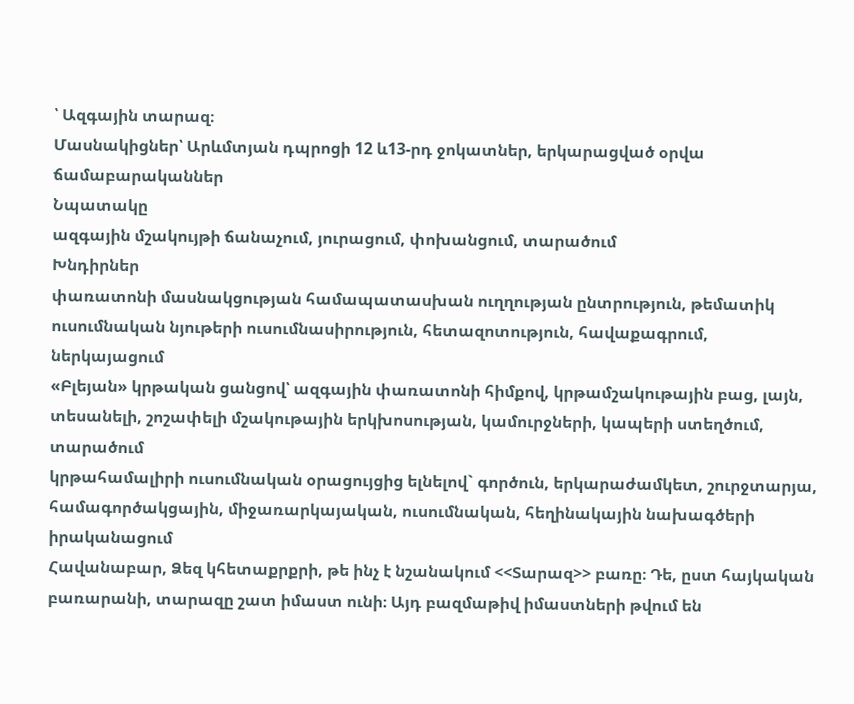՝ Ազգային տարազ։
Մասնակիցներ՝ Արևմտյան դպրոցի 12 և13-րդ ջոկատներ, երկարացված օրվա ճամաբարականներ
Նպատակը
ազգային մշակույթի ճանաչում, յուրացում, փոխանցում, տարածում
Խնդիրներ
փառատոնի մասնակցության համապատասխան ուղղության ընտրություն, թեմատիկ ուսումնական նյութերի ուսումնասիրություն, հետազոտություն, հավաքագրում, ներկայացում
«Բլեյան» կրթական ցանցով՝ ազգային փառատոնի հիմքով, կրթամշակութային բաց, լայն, տեսանելի, շոշափելի մշակութային երկխոսության, կամուրջների, կապերի ստեղծում, տարածում
կրթահամալիրի ուսումնական օրացույցից ելնելով` գործուն, երկարաժամկետ, շուրջտարյա, համագործակցային, միջառարկայական, ուսումնական, հեղինակային նախագծերի իրականացում
Հավանաբար, Ձեզ կհետաքրքրի, թե ինչ է նշանակում <<Տարազ>> բառը։ Դե, ըստ հայկական բառարանի, տարազը շատ իմաստ ունի։ Այդ բազմաթիվ իմաստների թվում են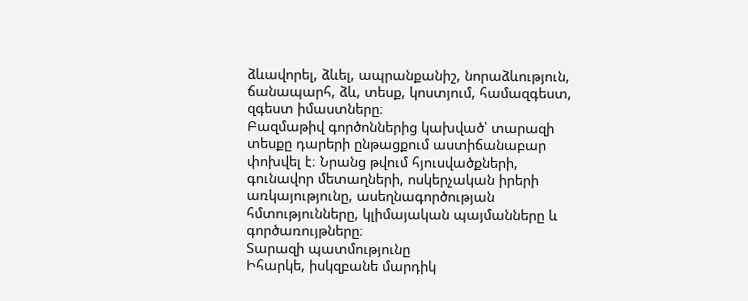ձևավորել, ձևել, ապրանքանիշ, նորաձևություն, ճանապարհ, ձև, տեսք, կոստյում, համազգեստ, զգեստ իմաստները։
Բազմաթիվ գործոններից կախված՝ տարազի տեսքը դարերի ընթացքում աստիճանաբար փոխվել է։ Նրանց թվում հյուսվածքների, գունավոր մետաղների, ոսկերչական իրերի առկայությունը, ասեղնագործության հմտությունները, կլիմայական պայմանները և գործառույթները։
Տարազի պատմությունը
Իհարկե, իսկզբանե մարդիկ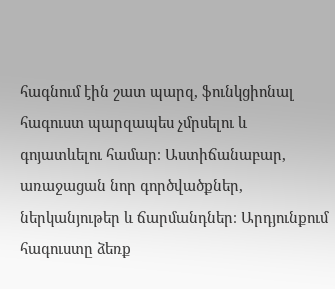հագնում էին շատ պարզ, ֆունկցիոնալ հագուստ պարզապես չմրսելու և գոյատևելու համար։ Աստիճանաբար, առաջացան նոր գործվածքներ, ներկանյութեր և ճարմանդներ։ Արդյունքում հագուստը ձեռք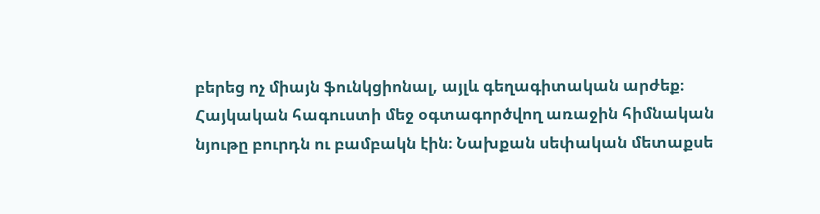բերեց ոչ միայն ֆունկցիոնալ, այլև գեղագիտական արժեք։ Հայկական հագուստի մեջ օգտագործվող առաջին հիմնական նյութը բուրդն ու բամբակն էին։ Նախքան սեփական մետաքսե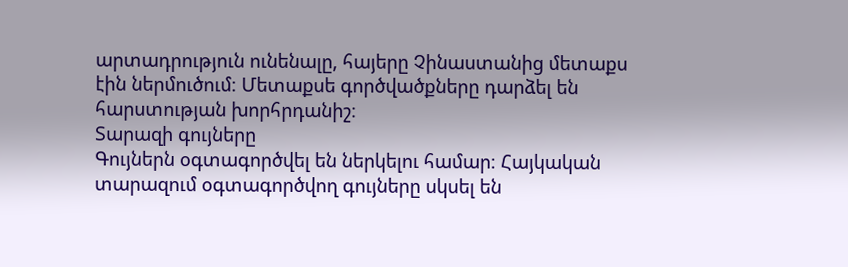արտադրություն ունենալը, հայերը Չինաստանից մետաքս էին ներմուծում։ Մետաքսե գործվածքները դարձել են հարստության խորհրդանիշ։
Տարազի գույները
Գույներն օգտագործվել են ներկելու համար։ Հայկական տարազում օգտագործվող գույները սկսել են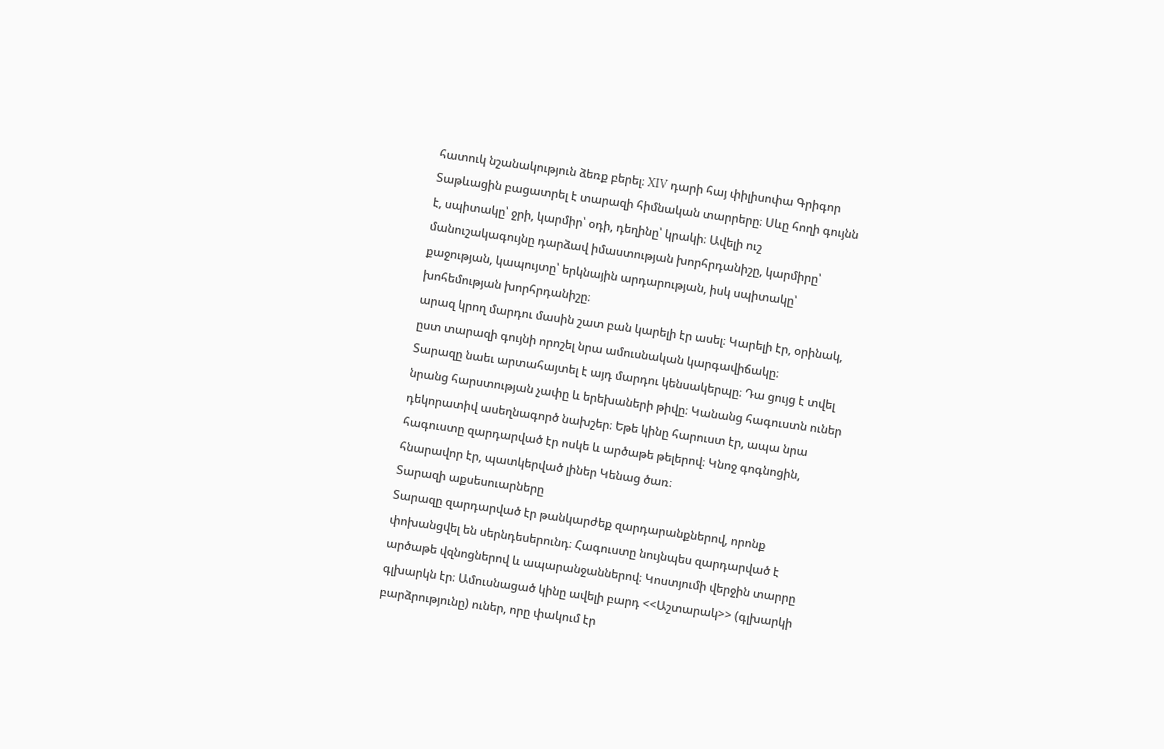հատուկ նշանակություն ձեռք բերել։ XIV դարի հայ փիլիսոփա Գրիգոր Տաթևացին բացատրել է տարազի հիմնական տարրերը։ Սևը հողի գույնն է, սպիտակը՝ ջրի, կարմիր՝ օդի, դեղինը՝ կրակի։ Ավելի ուշ մանուշակագույնը դարձավ իմաստության խորհրդանիշը, կարմիրը՝ քաջության, կապույտը՝ երկնային արդարության, իսկ սպիտակը՝ խոհեմության խորհրդանիշը։
արազ կրող մարդու մասին շատ բան կարելի էր ասել։ Կարելի էր, օրինակ, ըստ տարազի գույնի որոշել նրա ամուսնական կարգավիճակը։
Տարազը նաեւ արտահայտել է այդ մարդու կենսակերպը։ Դա ցույց է տվել նրանց հարստության չափը և երեխաների թիվը։ Կանանց հագուստն ուներ դեկորատիվ ասեղնագործ նախշեր։ Եթե կինը հարուստ էր, ապա նրա հագուստը զարդարված էր ոսկե և արծաթե թելերով։ Կնոջ գոգնոցին, հնարավոր էր, պատկերված լիներ Կենաց ծառ։
Տարազի աքսեսուարները
Տարազը զարդարված էր թանկարժեք զարդարանքներով, որոնք փոխանցվել են սերնդեսերունդ։ Հագուստը նույնպես զարդարված է արծաթե վզնոցներով և ապարանջաններով։ Կոստյումի վերջին տարրը գլխարկն էր։ Ամուսնացած կինը ավելի բարդ <<Աշտարակ>> (գլխարկի բարձրությունը) ուներ, որը փակում էր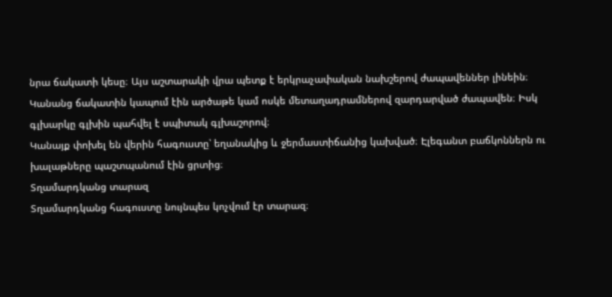նրա ճակատի կեսը։ Այս աշտարակի վրա պետք է երկրաչափական նախշերով ժապավեններ լինեին։ Կանանց ճակատին կապում էին արծաթե կամ ոսկե մետաղադրամներով զարդարված ժապավեն։ Իսկ գլխարկը գլխին պահվել է սպիտակ գլխաշորով։
Կանայք փոխել են վերին հագուստը՝ եղանակից և ջերմաստիճանից կախված։ Էլեգանտ բաճկոններն ու խալաթները պաշտպանում էին ցրտից։
Տղամարդկանց տարազ
Տղամարդկանց հագուստը նույնպես կոչվում էր տարազ։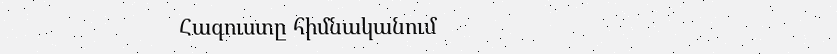Հագուստը հիմնականում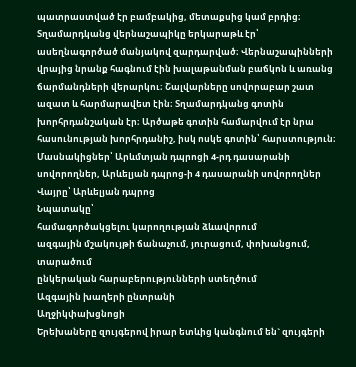պատրաստված էր բամբակից, մետաքսից կամ բրդից։ Տղամարդկանց վերնաշապիկը երկարաթև էր՝ ասեղնագործած մանյակով զարդարված։ Վերնաշապինների վրայից նրանք հագնում էին խալաթանման բաճկոն և առանց ճարմանդների վերարկու։ Շալվարները սովորաբար շատ ազատ և հարմարավետ էին։ Տղամարդկանց գոտին խորհրդանշական էր։ Արծաթե գոտին համարվում էր նրա հասունության խորհրդանիշ, իսկ ոսկե գոտին՝ հարստություն։
Մասնակիցներ՝ Արևմտյան դպրոցի 4-րդ դասարանի սովորողներ, Արևելյան դպրոց-ի 4 դասարանի սովորողներ
Վայրը՝ Արևելյան դպրոց
Նպատակը՝
համագործակցելու կարողության ձևավորում
ազգային մշակույթի ճանաչում, յուրացում, փոխանցում, տարածում
ընկերական հարաբերությունների ստեղծում
Ազգային խաղերի ընտրանի
Աղջիկփախցնոցի
Երեխաները զույգերով իրար ետևից կանգնում են` զույգերի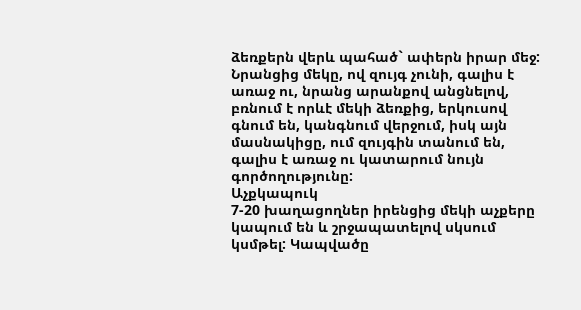ձեռքերն վերև պահած` ափերն իրար մեջ: Նրանցից մեկը, ով զույգ չունի, գալիս է առաջ ու, նրանց արանքով անցնելով, բռնում է որևէ մեկի ձեռքից, երկուսով գնում են, կանգնում վերջում, իսկ այն մասնակիցը, ում զույգին տանում են, գալիս է առաջ ու կատարում նույն գործողությունը:
Աչքկապուկ
7-20 խաղացողներ իրենցից մեկի աչքերը կապում են և շրջապատելով սկսում կսմթել: Կապվածը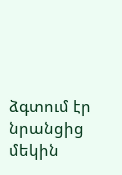ձգտում էր նրանցից մեկին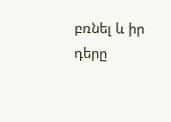բռնել և իր դերը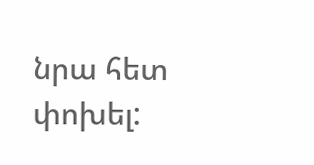նրա հետ փոխել: